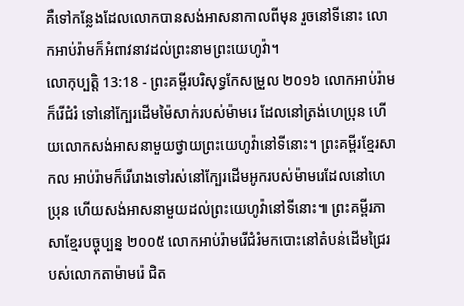គឺទៅកន្លែងដែលលោកបានសង់អាសនាកាលពីមុន រួចនៅទីនោះ លោកអាប់រ៉ាមក៏អំពាវនាវដល់ព្រះនាមព្រះយេហូវ៉ា។
លោកុប្បត្តិ 13:18 - ព្រះគម្ពីរបរិសុទ្ធកែសម្រួល ២០១៦ លោកអាប់រ៉ាមក៏រើជំរំ ទៅនៅក្បែរដើមម៉ៃសាក់របស់ម៉ាមរេ ដែលនៅត្រង់ហេប្រុន ហើយលោកសង់អាសនាមួយថ្វាយព្រះយេហូវ៉ានៅទីនោះ។ ព្រះគម្ពីរខ្មែរសាកល អាប់រ៉ាមក៏រើរោងទៅរស់នៅក្បែរដើមអូករបស់ម៉ាមរេដែលនៅហេប្រុន ហើយសង់អាសនាមួយដល់ព្រះយេហូវ៉ានៅទីនោះ៕ ព្រះគម្ពីរភាសាខ្មែរបច្ចុប្បន្ន ២០០៥ លោកអាប់រ៉ាមរើជំរំមកបោះនៅតំបន់ដើមជ្រៃរបស់លោកតាម៉ាមរ៉េ ជិត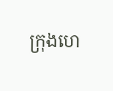ក្រុងហេ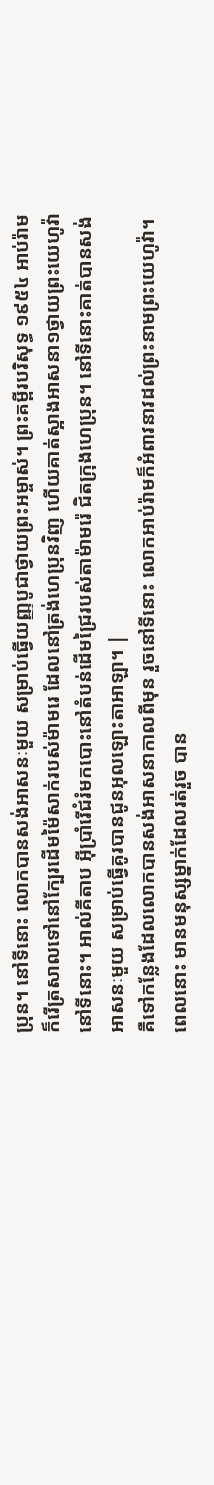ប្រុន។ នៅទីនោះ លោកបានសង់អាសនៈមួយ សម្រាប់ធ្វើយញ្ញបូជាថ្វាយព្រះអម្ចាស់។ ព្រះគម្ពីរបរិសុទ្ធ ១៩៥៤ អាប់រ៉ាមក៏រើត្រសាលទៅនៅក្បែរដើមម៉ៃសាក់របស់ម៉ាមរេ ដែលនៅត្រង់ហេប្រុនវិញ ហើយគាត់ស្អាងអាសនា១ថ្វាយព្រះយេហូវ៉ានៅទីនោះ។ អាល់គីតាប អ៊ីប្រាំរើជំរំមកបោះនៅតំបន់ដើមជ្រៃរបស់តាម៉ាមរ៉េ ជិតក្រុងហេប្រុន។ នៅទីនោះគាត់បានសង់អាសនៈមួយ សម្រាប់ធ្វើគូរបានជូនអុលឡោះតាអាឡា។ |
គឺទៅកន្លែងដែលលោកបានសង់អាសនាកាលពីមុន រួចនៅទីនោះ លោកអាប់រ៉ាមក៏អំពាវនាវដល់ព្រះនាមព្រះយេហូវ៉ា។
ពេលនោះ មានមនុស្សម្នាក់ដែលរត់រួច បាន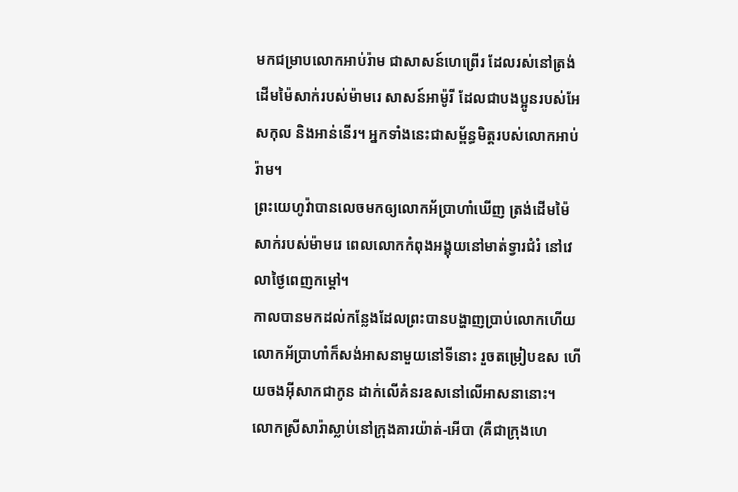មកជម្រាបលោកអាប់រ៉ាម ជាសាសន៍ហេព្រើរ ដែលរស់នៅត្រង់ដើមម៉ៃសាក់របស់ម៉ាមរេ សាសន៍អាម៉ូរី ដែលជាបងប្អូនរបស់អែសកុល និងអាន់នើរ។ អ្នកទាំងនេះជាសម្ព័ន្ធមិត្តរបស់លោកអាប់រ៉ាម។
ព្រះយេហូវ៉ាបានលេចមកឲ្យលោកអ័ប្រាហាំឃើញ ត្រង់ដើមម៉ៃសាក់របស់ម៉ាមរេ ពេលលោកកំពុងអង្គុយនៅមាត់ទ្វារជំរំ នៅវេលាថ្ងៃពេញកម្ដៅ។
កាលបានមកដល់កន្លែងដែលព្រះបានបង្ហាញប្រាប់លោកហើយ លោកអ័ប្រាហាំក៏សង់អាសនាមួយនៅទីនោះ រួចតម្រៀបឧស ហើយចងអ៊ីសាកជាកូន ដាក់លើគំនរឧសនៅលើអាសនានោះ។
លោកស្រីសារ៉ាស្លាប់នៅក្រុងគារយ៉ាត់-អើបា (គឺជាក្រុងហេ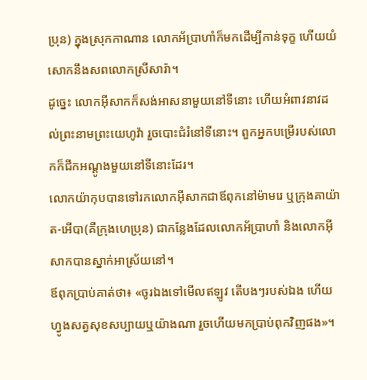ប្រុន) ក្នុងស្រុកកាណាន លោកអ័ប្រាហាំក៏មកដើម្បីកាន់ទុក្ខ ហើយយំសោកនឹងសពលោកស្រីសារ៉ា។
ដូច្នេះ លោកអ៊ីសាកក៏សង់អាសនាមួយនៅទីនោះ ហើយអំពាវនាវដល់ព្រះនាមព្រះយេហូវ៉ា រួចបោះជំរំនៅទីនោះ។ ពួកអ្នកបម្រើរបស់លោកក៏ជីកអណ្តូងមួយនៅទីនោះដែរ។
លោកយ៉ាកុបបានទៅរកលោកអ៊ីសាកជាឪពុកនៅម៉ាមរេ ឬក្រុងគាយ៉ាត-អើបា(គឺក្រុងហេប្រុន) ជាកន្លែងដែលលោកអ័ប្រាហាំ និងលោកអ៊ីសាកបានស្នាក់អាស្រ័យនៅ។
ឪពុកប្រាប់គាត់ថា៖ «ចូរឯងទៅមើលឥឡូវ តើបងៗរបស់ឯង ហើយហ្វូងសត្វសុខសប្បាយឬយ៉ាងណា រួចហើយមកប្រាប់ពុកវិញផង»។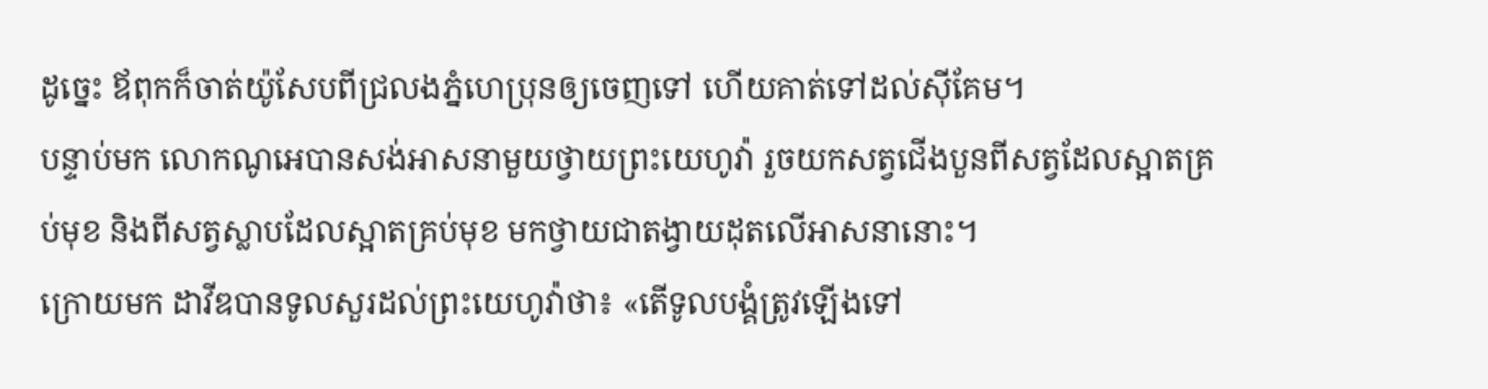ដូច្នេះ ឪពុកក៏ចាត់យ៉ូសែបពីជ្រលងភ្នំហេប្រុនឲ្យចេញទៅ ហើយគាត់ទៅដល់ស៊ីគែម។
បន្ទាប់មក លោកណូអេបានសង់អាសនាមួយថ្វាយព្រះយេហូវ៉ា រួចយកសត្វជើងបួនពីសត្វដែលស្អាតគ្រប់មុខ និងពីសត្វស្លាបដែលស្អាតគ្រប់មុខ មកថ្វាយជាតង្វាយដុតលើអាសនានោះ។
ក្រោយមក ដាវីឌបានទូលសួរដល់ព្រះយេហូវ៉ាថា៖ «តើទូលបង្គំត្រូវឡើងទៅ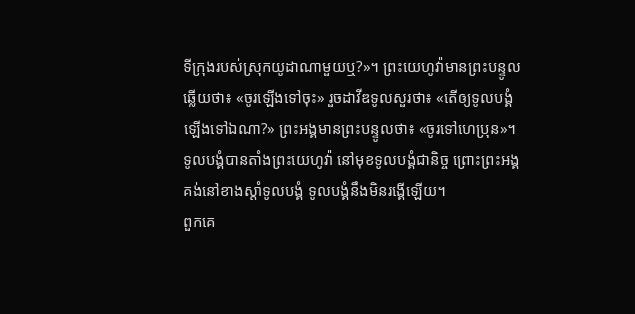ទីក្រុងរបស់ស្រុកយូដាណាមួយឬ?»។ ព្រះយេហូវ៉ាមានព្រះបន្ទូលឆ្លើយថា៖ «ចូរឡើងទៅចុះ» រួចដាវីឌទូលសួរថា៖ «តើឲ្យទូលបង្គំឡើងទៅឯណា?» ព្រះអង្គមានព្រះបន្ទូលថា៖ «ចូរទៅហេប្រុន»។
ទូលបង្គំបានតាំងព្រះយេហូវ៉ា នៅមុខទូលបង្គំជានិច្ច ព្រោះព្រះអង្គគង់នៅខាងស្តាំទូលបង្គំ ទូលបង្គំនឹងមិនរង្គើឡើយ។
ពួកគេ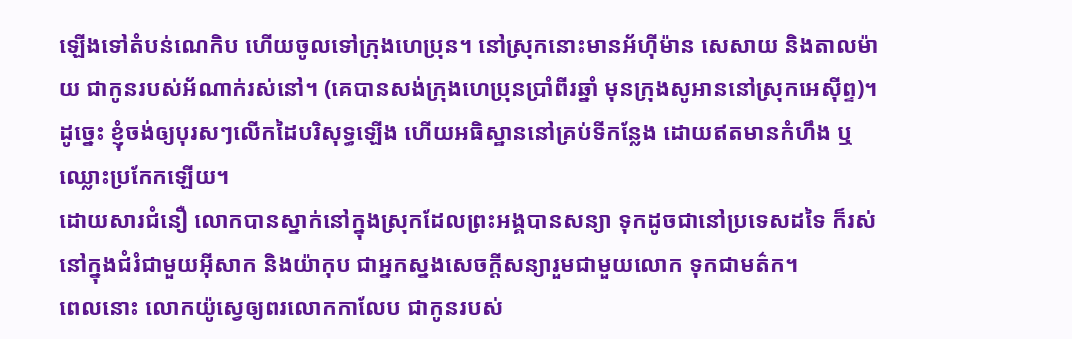ឡើងទៅតំបន់ណេកិប ហើយចូលទៅក្រុងហេប្រុន។ នៅស្រុកនោះមានអ័ហ៊ីម៉ាន សេសាយ និងតាលម៉ាយ ជាកូនរបស់អ័ណាក់រស់នៅ។ (គេបានសង់ក្រុងហេប្រុនប្រាំពីរឆ្នាំ មុនក្រុងសូអាននៅស្រុកអេស៊ីព្ទ)។
ដូច្នេះ ខ្ញុំចង់ឲ្យបុរសៗលើកដៃបរិសុទ្ធឡើង ហើយអធិស្ឋាននៅគ្រប់ទីកន្លែង ដោយឥតមានកំហឹង ឬឈ្លោះប្រកែកឡើយ។
ដោយសារជំនឿ លោកបានស្នាក់នៅក្នុងស្រុកដែលព្រះអង្គបានសន្យា ទុកដូចជានៅប្រទេសដទៃ ក៏រស់នៅក្នុងជំរំជាមួយអ៊ីសាក និងយ៉ាកុប ជាអ្នកស្នងសេចក្ដីសន្យារួមជាមួយលោក ទុកជាមត៌ក។
ពេលនោះ លោកយ៉ូស្វេឲ្យពរលោកកាលែប ជាកូនរបស់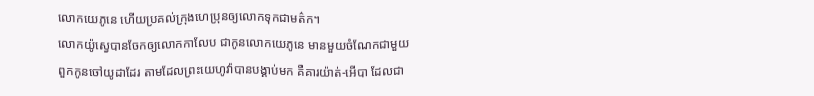លោកយេភូនេ ហើយប្រគល់ក្រុងហេប្រុនឲ្យលោកទុកជាមត៌ក។
លោកយ៉ូស្វេបានចែកឲ្យលោកកាលែប ជាកូនលោកយេភូនេ មានមួយចំណែកជាមួយពួកកូនចៅយូដាដែរ តាមដែលព្រះយេហូវ៉ាបានបង្គាប់មក គឺគារយ៉ាត់-អើបា ដែលជា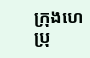ក្រុងហេប្រុ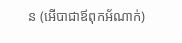ន (អើបាជាឪពុកអ័ណាក់)